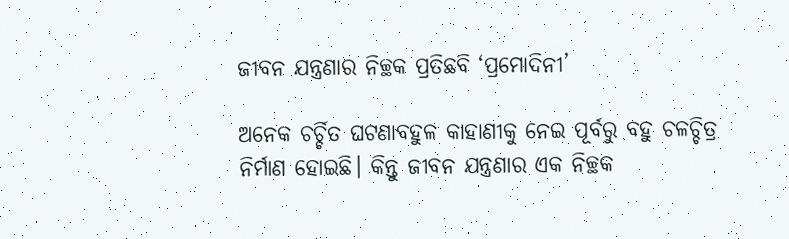ଜୀବନ ଯନ୍ତ୍ରଣାର ନିଚ୍ଛକ ପ୍ରତିଛବି ‘ପ୍ରମୋଦିନୀ’

ଅନେକ ଚର୍ଚ୍ଚିତ ଘଟଣାବହୁଳ କାହାଣୀକୁ ନେଇ ପୂର୍ବରୁ ବହୁ ଚଳଚ୍ଚିତ୍ର ନିର୍ମାଣ ହୋଇଛି। କିନ୍ତୁ ଜୀବନ ଯନ୍ତ୍ରଣାର ଏକ ନିଚ୍ଛକ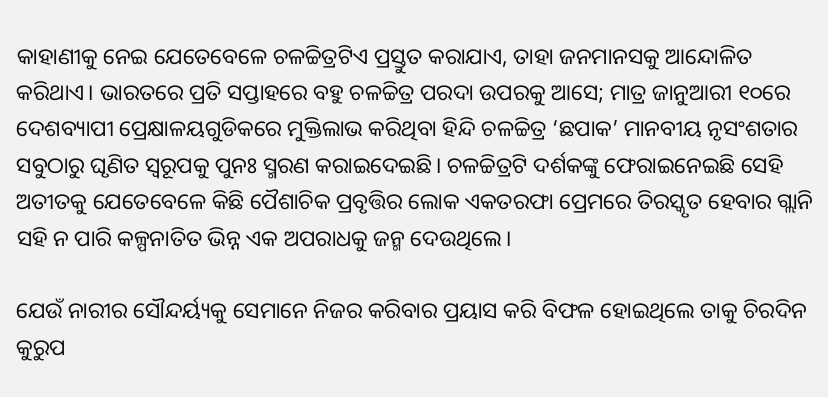କାହାଣୀକୁ ନେଇ ଯେତେବେଳେ ଚଳଚ୍ଚିତ୍ରଟିଏ ପ୍ରସ୍ତୁତ କରାଯାଏ, ତାହା ଜନମାନସକୁ ଆନ୍ଦୋଳିତ କରିଥାଏ। ଭାରତରେ ପ୍ରତି ସପ୍ତାହରେ ବହୁ ଚଳଚ୍ଚିତ୍ର ପରଦା ଉପରକୁ ଆସେ; ମାତ୍ର ଜାନୁଆରୀ ୧୦ରେ ଦେଶବ୍ୟାପୀ ପ୍ରେକ୍ଷାଳୟଗୁଡିକରେ ମୁକ୍ତିଲାଭ କରିଥିବା ହିନ୍ଦି ଚଳଚ୍ଚିତ୍ର ‘ଛପାକ’ ମାନବୀୟ ନୃସଂଶତାର ସବୁଠାରୁ ଘୃଣିତ ସ୍ବରୂପକୁ ପୁନଃ ସ୍ମରଣ କରାଇଦେଇଛି। ଚଳଚ୍ଚିତ୍ରଟି ଦର୍ଶକଙ୍କୁ ଫେରାଇନେଇଛି ସେହି ଅତୀତକୁ ଯେତେବେଳେ କିଛି ପୈଶାଚିକ ପ୍ରବୃତ୍ତିର ଲୋକ ଏକତରଫା ପ୍ରେମରେ ତିରସ୍କୃତ ହେବାର ଗ୍ଲାନି ସହି ନ ପାରି କଳ୍ପନାତିତ ଭିନ୍ନ ଏକ ଅପରାଧକୁ ଜନ୍ମ ଦେଉଥିଲେ।

ଯେଉଁ ନାରୀର ସୌନ୍ଦର୍ୟ୍ୟକୁ ସେମାନେ ନିଜର କରିବାର ପ୍ରୟାସ କରି ବିଫଳ ହୋଇଥିଲେ ତାକୁ ଚିରଦିନ କୁରୁପ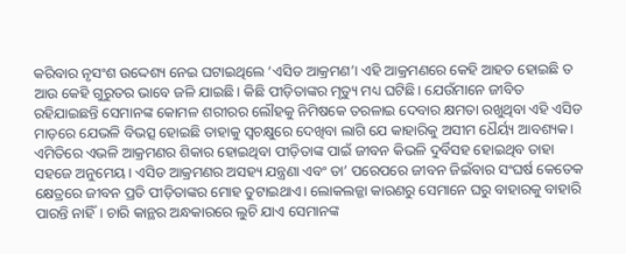କରିବାର ନୃସଂଶ ଉଦ୍ଦେଶ୍ୟ ନେଇ ଘଟାଇଥିଲେ ‘ଏସିଡ ଆକ୍ରମଣ’। ଏହି ଆକ୍ରମଣରେ କେହି ଆହତ ହୋଇଛି ତ ଆଉ କେହି ଗୁରୁତର ଭାବେ ଜଳି ଯାଇଛି। କିଛି ପୀଡ଼ିତାଙ୍କର ମୃତ୍ୟୁ ମଧ୍ୟ ଘଟିଛି। ଯେଉଁମାନେ ଜୀବିତ ରହିଯାଇଛନ୍ତି ସେମାନଙ୍କ କୋମଳ ଶରୀରର ଲୌହକୁ ନିମିଷକେ ତରଳାଇ ଦେବାର କ୍ଷମତା ରଖୁଥିବା ଏହି ଏସିଡ ମାଡ଼ରେ ଯେଭଳି ବିଭତ୍ସ ହୋଇଛି ତାହାକୁ ସ୍ବଚକ୍ଷୁରେ ଦେଖିବା ଲାଗି ଯେ କାହାରିକୁ ଅସୀମ ଧୈର୍ୟ୍ୟ ଆବଶ୍ୟକ। ଏମିତିରେ ଏଭଳି ଆକ୍ରମଣର ଶିକାର ହୋଇଥିବା ପୀଡ଼ିତାଙ୍କ ପାଇଁ ଜୀବନ କିଭଳି ଦୁର୍ବିସହ ହୋଇଥିବ ତାହା ସହଜେ ଅନୁମେୟ। ଏସିଡ ଆକ୍ରମଣର ଅସହ୍ୟ ଯନ୍ତ୍ରଣା ଏବଂ ତା’ ପରେପରେ ଜୀବନ ଜିଇଁବାର ସଂଘର୍ଷ କେତେକ କ୍ଷେତ୍ରରେ ଜୀବନ ପ୍ରତି ପୀଡ଼ିତାଙ୍କର ମୋହ ତୁଟାଇଥାଏ। ଲୋକଲଜ୍ଜା କାରଣରୁ ସେମାନେ ଘରୁ ବାହାରକୁ ବାହାରି ପାରନ୍ତି ନାହିଁ। ଚାରି କାନ୍ଥର ଅନ୍ଧକାରରେ ଲୁଚି ଯାଏ ସେମାନଙ୍କ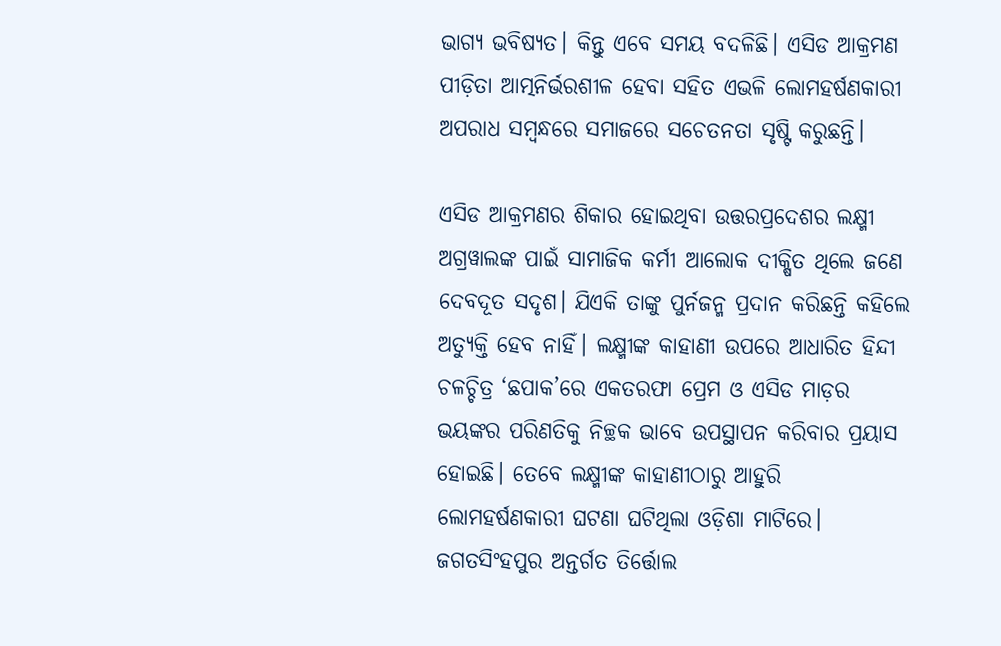ଭାଗ୍ୟ ଭବିଷ୍ୟତ। କିନ୍ତୁ ଏବେ ସମୟ ବଦଳିଛି। ଏସିଡ ଆକ୍ରମଣ ପୀଡ଼ିତା ଆତ୍ମନିର୍ଭରଶୀଳ ହେବା ସହିତ ଏଭଳି ଲୋମହର୍ଷଣକାରୀ ଅପରାଧ ସମ୍ବନ୍ଧରେ ସମାଜରେ ସଚେତନତା ସୃଷ୍ଟି କରୁଛନ୍ତି।

ଏସିଡ ଆକ୍ରମଣର ଶିକାର ହୋଇଥିବା ଉତ୍ତରପ୍ରଦେଶର ଲକ୍ଷ୍ମୀ ଅଗ୍ରୱାଲଙ୍କ ପାଇଁ ସାମାଜିକ କର୍ମୀ ଆଲୋକ ଦୀକ୍ଷିତ ଥିଲେ ଜଣେ ଦେବଦୂତ ସଦୃଶ। ଯିଏକି ତାଙ୍କୁ ପୁର୍ନଜନ୍ମ ପ୍ରଦାନ କରିଛନ୍ତି କହିଲେ ଅତ୍ୟୁକ୍ତି ହେବ ନାହିଁ। ଲକ୍ଷ୍ମୀଙ୍କ କାହାଣୀ ଉପରେ ଆଧାରିତ ହିନ୍ଦୀ ଚଳଚ୍ଚିତ୍ର ‘ଛପାକ’ରେ ଏକତରଫା ପ୍ରେମ ଓ ଏସିଡ ମାଡ଼ର ଭୟଙ୍କର ପରିଣତିକୁ ନିଚ୍ଛକ ଭାବେ ଉପସ୍ଥାପନ କରିବାର ପ୍ରୟାସ ହୋଇଛି। ତେବେ ଲକ୍ଷ୍ମୀଙ୍କ କାହାଣୀଠାରୁ ଆହୁରି ଲୋମହର୍ଷଣକାରୀ ଘଟଣା ଘଟିଥିଲା ଓଡ଼ିଶା ମାଟିରେ। ଜଗତସିଂହପୁର ଅନ୍ତର୍ଗତ ତିର୍ତ୍ତୋଲ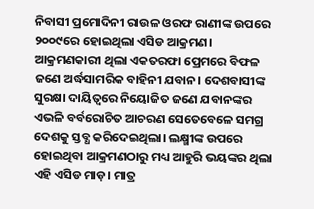ନିବାସୀ ପ୍ରମୋଦିନୀ ରାଉଳ ଓରଫ ରାଣୀଙ୍କ ଉପରେ ୨୦୦୯ରେ ହୋଇଥିଲା ଏସିଡ ଆକ୍ରମଣ। ଆକ୍ରମଣକାରୀ ଥିଲା ଏକତରଫା ପ୍ରେମରେ ବିଫଳ ଜଣେ ଅର୍ଦ୍ଧସାମରିକ ବାହିନୀ ଯବାନ। ଦେଶବାସୀଙ୍କ ସୁରକ୍ଷା ଦାୟିତ୍ବରେ ନିୟୋଜିତ ଜଣେ ଯବାନଙ୍କର ଏଭଳି ବର୍ବରୋଚିତ ଆଚରଣ ସେତେବେଳେ ସମଗ୍ର ଦେଶକୁ ସ୍ତବ୍ଧ କରିଦେଇଥିଲା। ଲକ୍ଷ୍ମୀଙ୍କ ଉପରେ ହୋଇଥିବା ଆକ୍ରମଣଠାରୁ ମଧ୍ୟ ଆହୁରି ଭୟଙ୍କର ଥିଲା ଏହି ଏସିଡ ମାଡ଼। ମାତ୍ର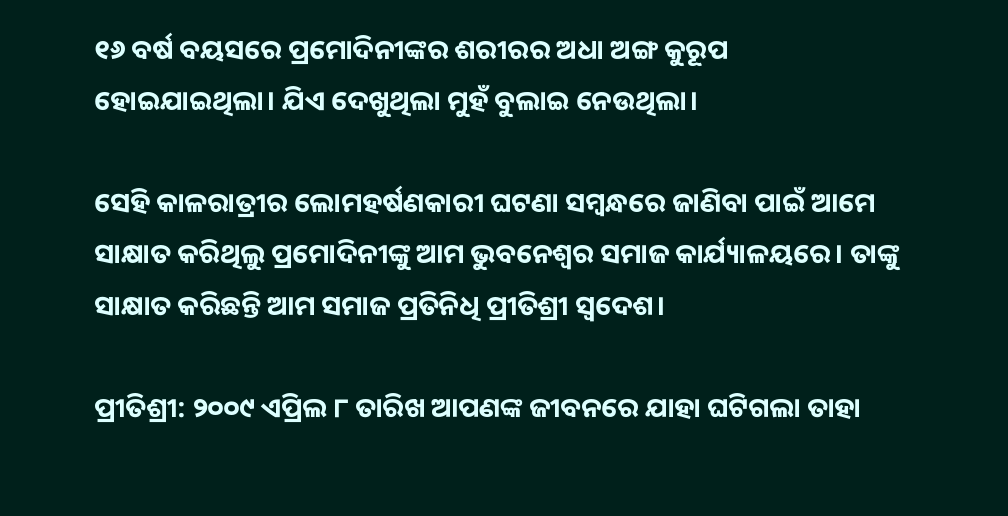୧୬ ବର୍ଷ ବୟସରେ ପ୍ରମୋଦିନୀଙ୍କର ଶରୀରର ଅଧା ଅଙ୍ଗ କୁରୂପ ହୋଇଯାଇଥିଲା। ଯିଏ ଦେଖୁଥିଲା ମୁହଁ ବୁଲାଇ ନେଉଥିଲା।

ସେହି କାଳରାତ୍ରୀର ଲୋମହର୍ଷଣକାରୀ ଘଟଣା ସମ୍ବନ୍ଧରେ ଜାଣିବା ପାଇଁ ଆମେ ସାକ୍ଷାତ କରିଥିଲୁ ପ୍ରମୋଦିନୀଙ୍କୁ ଆମ ଭୁବନେଶ୍ୱର ସମାଜ କାର୍ଯ୍ୟାଳୟରେ। ତାଙ୍କୁ ସାକ୍ଷାତ କରିଛନ୍ତି ଆମ ସମାଜ ପ୍ରତିନିଧି ପ୍ରୀତିଶ୍ରୀ ସ୍ୱଦେଶ।

ପ୍ରୀତିଶ୍ରୀ: ୨୦୦୯ ଏପ୍ରିଲ ୮ ତାରିଖ ଆପଣଙ୍କ ଜୀବନରେ ଯାହା ଘଟିଗଲା ତାହା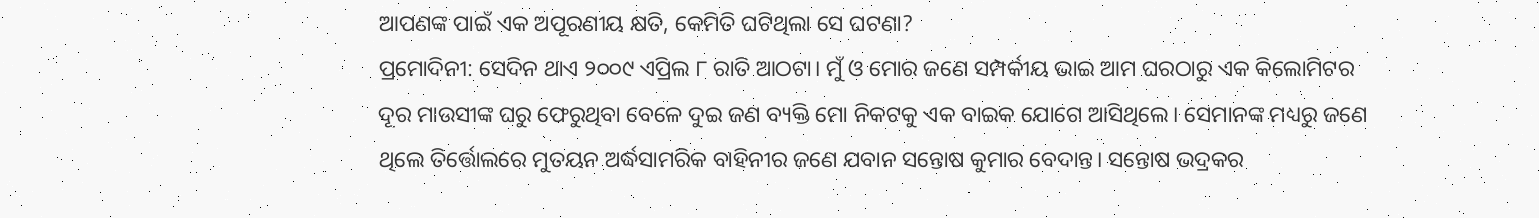ଆପଣଙ୍କ ପାଇଁ ଏକ ଅପୂରଣୀୟ କ୍ଷତି, କେମିତି ଘଟିଥିଲା ସେ ଘଟଣା?
ପ୍ରମୋଦିନୀ: ସେଦିନ ଥାଏ ୨୦୦୯ ଏପ୍ରିଲ ୮ ରାତି ଆଠଟା। ମୁଁ ଓ ମୋର ଜଣେ ସମ୍ପର୍କୀୟ ଭାଇ ଆମ ଘରଠାରୁ ଏକ କିଲୋମିଟର ଦୂର ମାଉସୀଙ୍କ ଘରୁ ଫେରୁଥିବା ବେଳେ ଦୁଇ ଜଣ ବ୍ୟକ୍ତି ମୋ ନିକଟକୁ ଏକ ବାଇକ ଯୋଗେ ଆସିଥିଲେ। ସେମାନଙ୍କ ମଧ୍ୟରୁ ଜଣେ ଥିଲେ ତିର୍ତ୍ତୋଲରେ ମୁତୟନ ଅର୍ଦ୍ଧସାମରିକ ବାହିନୀର ଜଣେ ଯବାନ ସନ୍ତୋଷ କୁମାର ବେଦାନ୍ତ। ସନ୍ତୋଷ ଭଦ୍ରକର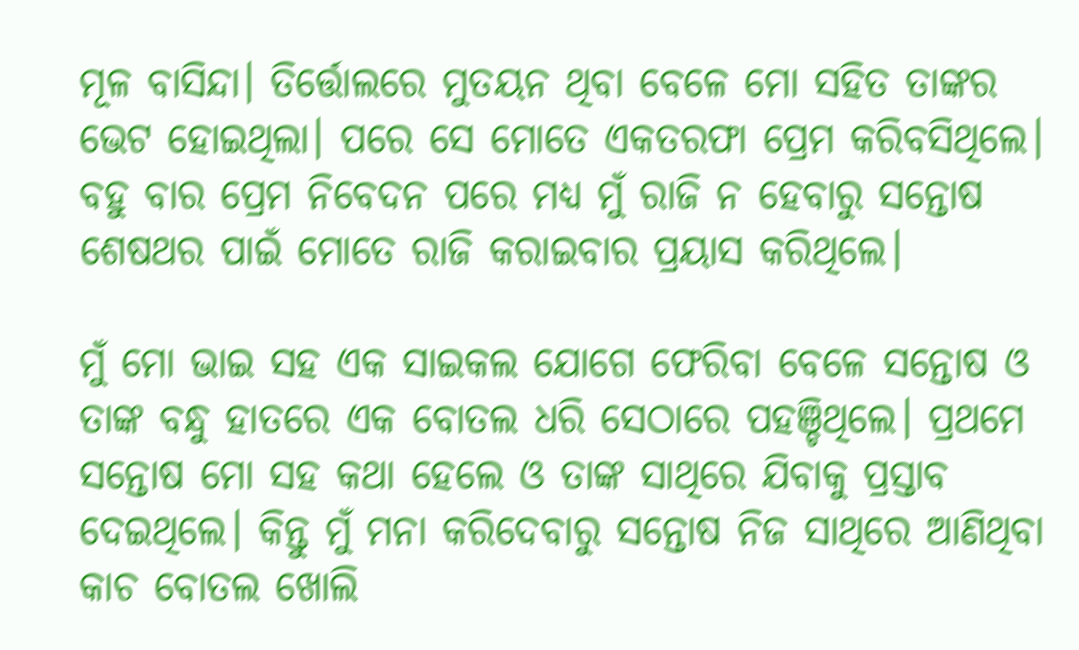ମୂଳ ବାସିନ୍ଦା। ତିର୍ତ୍ତୋଲରେ ମୁତୟନ ଥିବା ବେଳେ ମୋ ସହିତ ତାଙ୍କର ଭେଟ ହୋଇଥିଲା। ପରେ ସେ ମୋତେ ଏକତରଫା ପ୍ରେମ କରିବସିଥିଲେ। ବହୁ ବାର ପ୍ରେମ ନିବେଦନ ପରେ ମଧ୍ୟ ମୁଁ ରାଜି ନ ହେବାରୁ ସନ୍ତୋଷ ଶେଷଥର ପାଇଁ ମୋତେ ରାଜି କରାଇବାର ପ୍ରୟାସ କରିଥିଲେ।

ମୁଁ ମୋ ଭାଇ ସହ ଏକ ସାଇକଲ ଯୋଗେ ଫେରିବା ବେଳେ ସନ୍ତୋଷ ଓ ତାଙ୍କ ବନ୍ଧୁ ହାତରେ ଏକ ବୋତଲ ଧରି ସେଠାରେ ପହଞ୍ଚିଥିଲେ। ପ୍ରଥମେ ସନ୍ତୋଷ ମୋ ସହ କଥା ହେଲେ ଓ ତାଙ୍କ ସାଥିରେ ଯିବାକୁ ପ୍ରସ୍ତାବ ଦେଇଥିଲେ। କିନ୍ତୁ ମୁଁ ମନା କରିଦେବାରୁ ସନ୍ତୋଷ ନିଜ ସାଥିରେ ଆଣିଥିବା କାଚ ବୋତଲ ଖୋଲି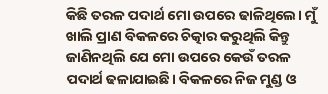କିଛି ତରଳ ପଦାର୍ଥ ମୋ ଉପରେ ଢାଳିଥିଲେ। ମୁଁ ଖାଲି ପ୍ରାଣ ବିକଳରେ ଚିତ୍କାର କରୁଥିଲି କିନ୍ତୁ ଜାଣିନଥିଲି ଯେ ମୋ ଉପରେ କେଉଁ ତରଳ ପଦାର୍ଥ ଢଳାଯାଇଛି। ବିକଳରେ ନିଜ ମୁଣ୍ଡ ଓ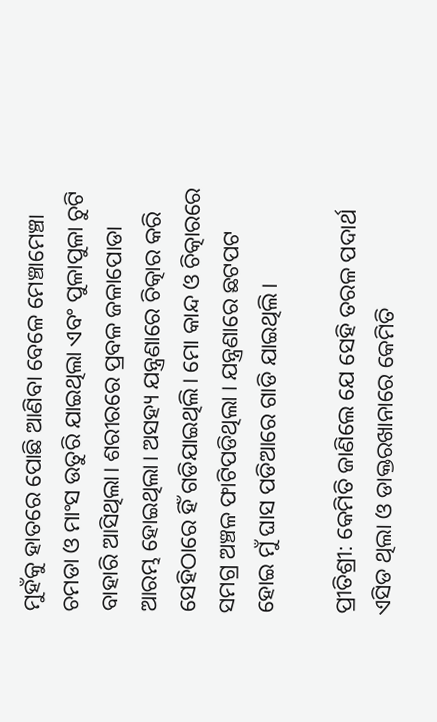ମୁହଁକୁ ହାତରେ ପୋଛି ଆଣିବା ବେଳେ ମେଞ୍ଚାମେଞ୍ଚା ଚମଡା ଓ ମାଂସ ଉତୁରି ଯାଇଥିଲା ଏବଂ ପୁଳାପୁଳା ଚୁଟି ବାହାରି ଆସିଥିଲା। ଶରୀରରେ ପ୍ରବଳ ଜଳାପୋଡା ଆରମ୍ଭ ହୋଇଥିଲା। ଅସହ୍ୟ ଯନ୍ତ୍ରଣାରେ ଚିତ୍କାର କରି ସେହିଠାରେ ହିଁ ଗଡିଯାଇଥିଲି। ମୋ କାନ୍ଦ ଓ ଚିତ୍କାରରେ ସମଗ୍ର ଅଞ୍ଚଳ ଫାଟିପଡିଥିଲା । ଯନ୍ତ୍ରଣାରେ ଛଟପଟ ହୋଇ ମୁଁ ଘାସ ପଡିଆରେ ଗାଡି ଯାଇଥିଲି।

ପ୍ରୀତିଶ୍ରୀ: କେମିତି ଜାଣିଲେ ଯେ ସେହି ତରଳ ପଦାର୍ଥ ଏସିଡ ଥିଲା ଓ ଡାକ୍ତରଖାନାରେ କେମିତି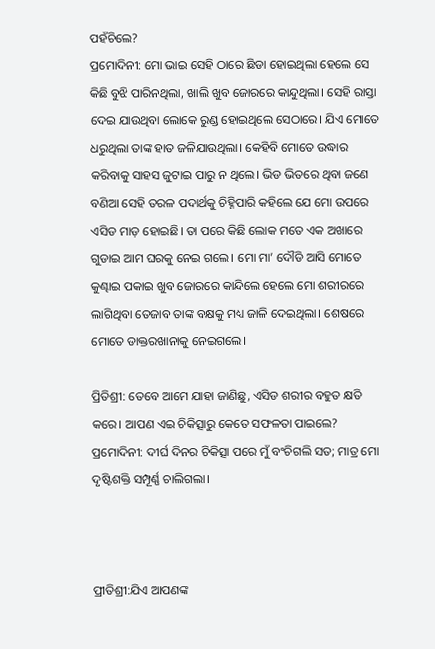ପହଁଚିଲେ?
ପ୍ରମୋଦିନୀ: ମୋ ଭାଇ ସେହି ଠାରେ ଛିଡା ହୋଇଥିଲା ହେଲେ ସେ କିଛି ବୁଝି ପାରିନଥିଲା, ଖାଲି ଖୁବ ଜୋରରେ କାନ୍ଦୁଥିଲା। ସେହି ରାସ୍ତା ଦେଇ ଯାଉଥିବା ଲୋକେ ରୁଣ୍ଡ ହୋଇଥିଲେ ସେଠାରେ। ଯିଏ ମୋତେ ଧରୁଥିଲା ତାଙ୍କ ହାତ ଜଳିଯାଉଥିଲା। କେହିବି ମୋତେ ଉଦ୍ଧାର କରିବାକୁ ସାହସ ଜୁଟାଇ ପାରୁ ନ ଥିଲେ। ଭିଡ ଭିତରେ ଥିବା ଜଣେ ବଣିଆ ସେହି ତରଳ ପଦାର୍ଥକୁ ଚିହ୍ନିପାରି କହିଲେ ଯେ ମୋ ଉପରେ ଏସିଡ ମାଡ଼ ହୋଇଛି। ତା ପରେ କିଛି ଲୋକ ମତେ ଏକ ଅଖାରେ ଗୁଡାଇ ଆମ ଘରକୁ ନେଇ ଗଲେ। ମୋ ମା’ ଦୌଡି ଆସି ମୋତେ କୁଣ୍ଢାଇ ପକାଇ ଖୁବ ଜୋରରେ କାନ୍ଦିଲେ ହେଲେ ମୋ ଶରୀରରେ ଲାଗିଥିବା ତେଜାବ ତାଙ୍କ ବକ୍ଷକୁ ମଧ୍ୟ ଜାଳି ଦେଇଥିଲା। ଶେଷରେ ମୋତେ ଡାକ୍ତରଖାନାକୁ ନେଇଗଲେ।

ପ୍ରିତିଶ୍ରୀ: ତେବେ ଆମେ ଯାହା ଜାଣିଛୁ, ଏସିଡ ଶରୀର ବହୁତ କ୍ଷତି କରେ। ଆପଣ ଏଇ ଚିକିତ୍ସାରୁ କେତେ ସଫଳତା ପାଇଲେ?
ପ୍ରମୋଦିନୀ: ଦୀର୍ଘ ଦିନର ଚିକିତ୍ସା ପରେ ମୁଁ ବଂଚିଗଲି ସତ; ମାତ୍ର ମୋ ଦୃଷ୍ଟିଶକ୍ତି ସମ୍ପୂର୍ଣ୍ଣ ଚାଲିଗଲା।



ପ୍ରୀତିଶ୍ରୀ:ଯିଏ ଆପଣଙ୍କ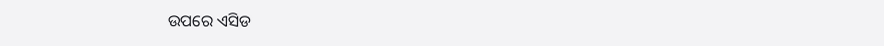ଉପରେ ଏସିଡ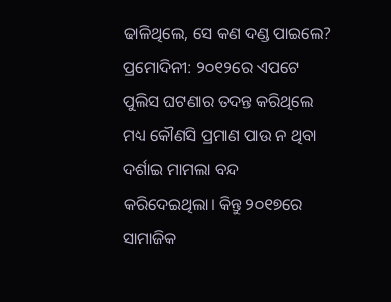ଢାଳିଥିଲେ, ସେ କଣ ଦଣ୍ଡ ପାଇଲେ?
ପ୍ରମୋଦିନୀ: ୨୦୧୨ରେ ଏପଟେ ପୁଲିସ ଘଟଣାର ତଦନ୍ତ କରିଥିଲେ ମଧ୍ୟ କୌଣସି ପ୍ରମାଣ ପାଉ ନ ଥିବା ଦର୍ଶାଇ ମାମଲା ବନ୍ଦ କରିଦେଇଥିଲା। କିନ୍ତୁ ୨୦୧୭ରେ ସାମାଜିକ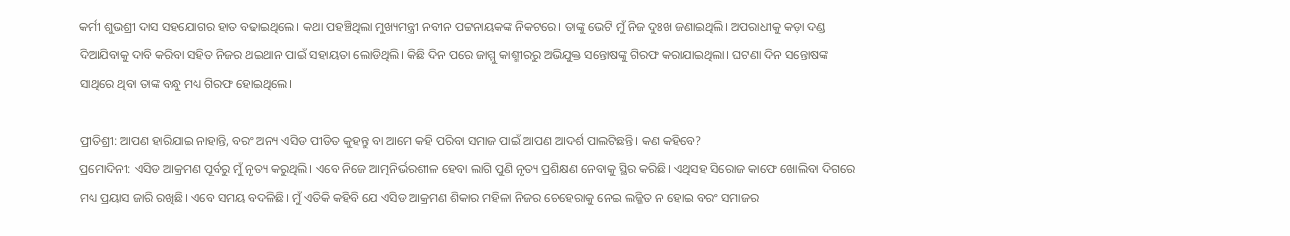କର୍ମୀ ଶୁଭଶ୍ରୀ ଦାସ ସହଯୋଗର ହାତ ବଢାଇଥିଲେ। କଥା ପହଞ୍ଚିଥିଲା ମୁଖ୍ୟମନ୍ତ୍ରୀ ନବୀନ ପଟ୍ଟନାୟକଙ୍କ ନିକଟରେ। ତାଙ୍କୁ ଭେଟି ମୁଁ ନିଜ ଦୁଃଖ ଜଣାଇଥିଲି। ଅପରାଧୀକୁ କଡ଼ା ଦଣ୍ଡ ଦିଆଯିବାକୁ ଦାବି କରିବା ସହିତ ନିଜର ଥଇଥାନ ପାଇଁ ସହାୟତା ଲୋଡିଥିଲି। କିଛି ଦିନ ପରେ ଜାମ୍ମୁ କାଶ୍ମୀରରୁ ଅଭିଯୁକ୍ତ ସନ୍ତୋଷଙ୍କୁ ଗିରଫ କରାଯାଇଥିଲା। ଘଟଣା ଦିନ ସନ୍ତୋଷଙ୍କ ସାଥିରେ ଥିବା ତାଙ୍କ ବନ୍ଧୁ ମଧ୍ୟ ଗିରଫ ହୋଇଥିଲେ।

ପ୍ରୀତିଶ୍ରୀ: ଆପଣ ହାରିଯାଇ ନାହାନ୍ତି, ବରଂ ଅନ୍ୟ ଏସିଡ ପୀଡିତ କୁହନ୍ତୁ ବା ଆମେ କହି ପରିବା ସମାଜ ପାଇଁ ଆପଣ ଆଦର୍ଶ ପାଲଟିଛନ୍ତି। କଣ କହିବେ?
ପ୍ରମୋଦିନୀ: ଏସିଡ ଆକ୍ରମଣ ପୂର୍ବରୁ ମୁଁ ନୃତ୍ୟ କରୁଥିଲି। ଏବେ ନିଜେ ଆତ୍ମନିର୍ଭରଶୀଳ ହେବା ଲାଗି ପୁଣି ନୃତ୍ୟ ପ୍ରଶିକ୍ଷଣ ନେବାକୁ ସ୍ଥିର କରିଛି। ଏଥିସହ ସିରୋଜ କାଫେ ଖୋଲିବା ଦିଗରେ ମଧ୍ୟ ପ୍ରୟାସ ଜାରି ରଖିଛି। ଏବେ ସମୟ ବଦଳିଛି। ମୁଁ ଏତିକି କହିବି ଯେ ଏସିଡ ଆକ୍ରମଣ ଶିକାର ମହିଳା ନିଜର ଚେହେରାକୁ ନେଇ ଲଜ୍ଜିତ ନ ହୋଇ ବରଂ ସମାଜର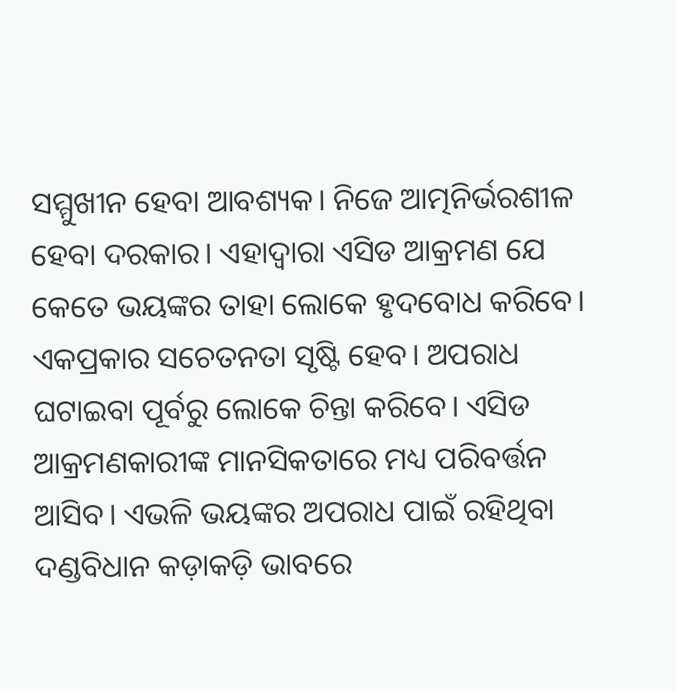ସମ୍ମୁଖୀନ ହେବା ଆବଶ୍ୟକ। ନିଜେ ଆତ୍ମନିର୍ଭରଶୀଳ ହେବା ଦରକାର। ଏହାଦ୍ବାରା ଏସିଡ ଆକ୍ରମଣ ଯେ କେତେ ଭୟଙ୍କର ତାହା ଲୋକେ ହୃଦବୋଧ କରିବେ। ଏକପ୍ରକାର ସଚେତନତା ସୃଷ୍ଟି ହେବ। ଅପରାଧ ଘଟାଇବା ପୂର୍ବରୁ ଲୋକେ ଚିନ୍ତା କରିବେ। ଏସିଡ ଆକ୍ରମଣକାରୀଙ୍କ ମାନସିକତାରେ ମଧ୍ୟ ପରିବର୍ତ୍ତନ ଆସିବ। ଏଭଳି ଭୟଙ୍କର ଅପରାଧ ପାଇଁ ରହିଥିବା ଦଣ୍ଡବିଧାନ କଡ଼ାକଡ଼ି ଭାବରେ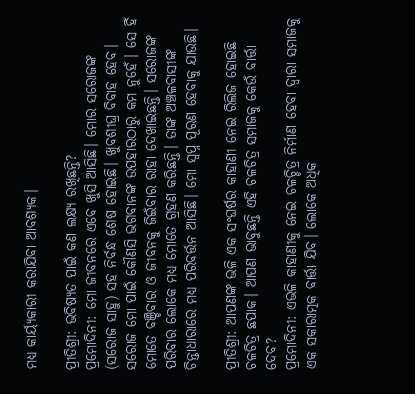ମଧ୍ୟ କାର୍ୟ୍ୟକାରୀ କରାଯିବା ଆବଶ୍ୟକ।

ପ୍ରୀତିଶ୍ରୀ: ଭବିଷ୍ୟତ ପାଇଁ କଣ ଲକ୍ଷ୍ୟ ରଖିଛନ୍ତି?
ପ୍ରମୋଦିନୀ: ମୋ ଜୀବନରେ ଏବେ ଖୁସି ଆସିଛି। ମୋର ସରୋଜଙ୍କ (ସରୋଜ ସାହୁ) ସହ ନିର୍ବନ୍ଧ ଶେଷ ହୋଇଛି। ଖୁବଶୀଘ୍ର ବିବାହ ହେବ। ସରୋଜ ମୋ ପାଇଁ କୌଣସି ଭଗବାନଙ୍କ ଉପହାରଠାରୁ କମ ନୁହେଁ। ସେ ହିଁ ମୋତେ ବଞ୍ଚିବାର ଓ ଜୀବନକୁ ଜିଇଁବାର ରାହା ଦେଖାଇଛନ୍ତି। ସରୋଜଙ୍କ ପରିବାର ଲୋକେ ମଧ୍ୟ ମୋତେ ଗ୍ରହଣ କରିଛନ୍ତି। ତାଙ୍କ ଅଞ୍ଚଳବାସୀଙ୍କ ଚିନ୍ତାଧାରାରେ ମଧ୍ୟ ପରିବର୍ତ୍ତନ ଆସିଛି। ମୋ ସ୍ବପ୍ନ ପୂରଣ ହେବାକୁ ଯାଉଛି।

ପ୍ରୀତିଶ୍ରୀ: ଆପଣଙ୍କ ଭଳି ଏକ ସଂଘର୍ଷର କାହାଣୀ ନେଇ ରିଲିଜ ହୋଇଛି ଚଳଚିତ୍ର ଛପାକ। ଆପଣ ଭାବୁଛନ୍ତି ଏହି ଚଳଚିତ୍ର ସମାଜକୁ କେଉଁ ବାର୍ତ୍ତା ଦେବ?
ପ୍ରମୋଦିନୀ: ଏଭଳି କାହାଣୀକୁ ନେଇ ଚଳଚ୍ଚିତ୍ର ନିର୍ମାଣ ହେବା ଦ୍ବାରା ସମାଜକୁ ଏକ ସକାରାତ୍ମକ ବାର୍ତ୍ତା ଯିବ। ଲୋକେ ଅଧିକ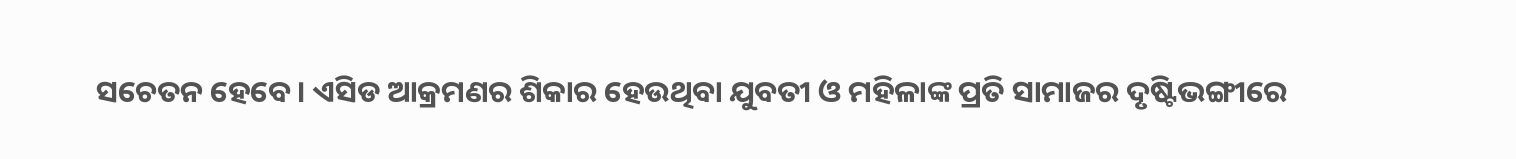ସଚେତନ ହେବେ। ଏସିଡ ଆକ୍ରମଣର ଶିକାର ହେଉଥିବା ଯୁବତୀ ଓ ମହିଳାଙ୍କ ପ୍ରତି ସାମାଜର ଦୃଷ୍ଟିଭଙ୍ଗୀରେ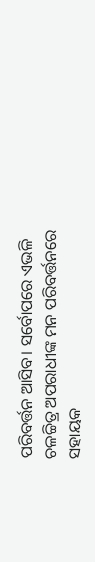ପରିବର୍ତ୍ତନ ଆସିବ। ସର୍ବୋପରେ ଏଭଳି ଚଳଚ୍ଚିତ୍ର ଅପରାଧୀଙ୍କ ମନ ପରିବର୍ତ୍ତନରେ ସହାୟକ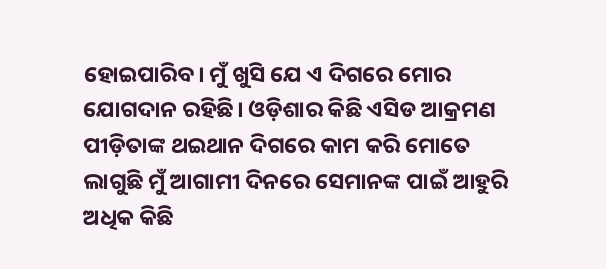ହୋଇପାରିବ। ମୁଁ ଖୁସି ଯେ ଏ ଦିଗରେ ମୋର ଯୋଗଦାନ ରହିଛି। ଓଡ଼ିଶାର କିଛି ଏସିଡ ଆକ୍ରମଣ ପୀଡ଼ିତାଙ୍କ ଥଇଥାନ ଦିଗରେ କାମ କରି ମୋତେ ଲାଗୁଛି ମୁଁ ଆଗାମୀ ଦିନରେ ସେମାନଙ୍କ ପାଇଁ ଆହୁରି ଅଧିକ କିଛି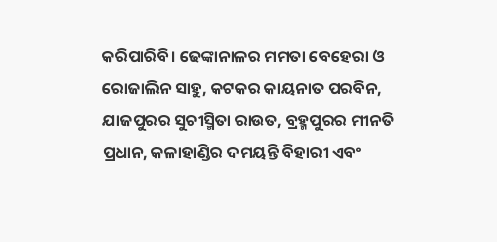କରିପାରିବି। ଢେଙ୍କାନାଳର ମମତା ବେହେରା ଓ ରୋଜାଲିନ ସାହୁ, କଟକର କାୟନାତ ପରବିନ, ଯାଜପୁରର ସୁଚୀସ୍ମିତା ରାଉତ, ବ୍ରହ୍ମପୁରର ମୀନତି ପ୍ରଧାନ, କଳାହାଣ୍ଡିର ଦମୟନ୍ତି ବିହାରୀ ଏବଂ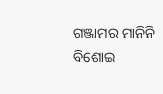ଗଞ୍ଜାମର ମାନିନି ବିଶୋଇ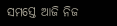ସମସ୍ତେ ଆଜି ନିଜ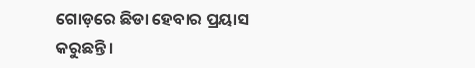ଗୋଡ଼ରେ ଛିଡା ହେବାର ପ୍ରୟାସ କରୁଛନ୍ତି।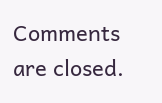Comments are closed.